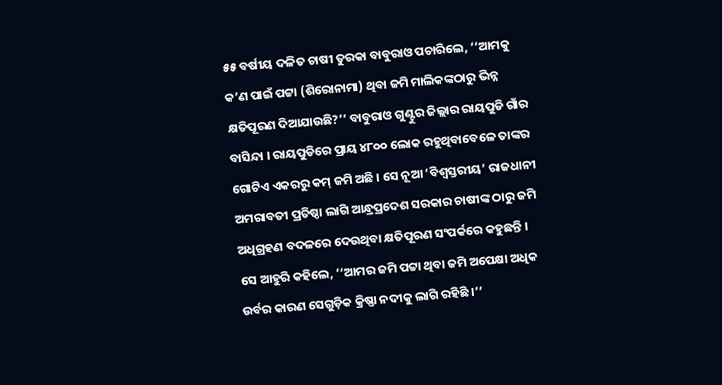୫୫ ବର୍ଷୀୟ ଦଳିତ ଚାଷୀ ତୁରକା ବାବୁରାଓ ପଚାରିଲେ, ‘‘ଆମକୁ କ’ଣ ପାଇଁ ପଟ୍ଟା (ଶିରୋନାମା) ଥିବା ଜମି ମାଲିକଙ୍କଠାରୁ ଭିନ୍ନ କ୍ଷତିପୂରଣ ଦିଆଯାଉଛି?’’ ବାବୁରାଓ ଗୁଣ୍ଟୁର ଜିଲ୍ଲାର ରାୟପୁଡି ଗାଁର ବାସିନ୍ଦା । ରାୟପୁଡିରେ ପ୍ରାୟ ୪୮୦୦ ଲୋକ ରହୁଥିବାବେଳେ ତାଙ୍କର ଗୋଟିଏ ଏକରରୁ କମ୍ ଜମି ଅଛି । ସେ ନୂଆ ‘ବିଶ୍ୱସ୍ତରୀୟ’ ରାଜଧାନୀ ଅମରାବତୀ ପ୍ରତିଷ୍ଠା ଲାଗି ଆନ୍ଧ୍ରପ୍ରଦେଶ ସରକାର ଚାଷୀଙ୍କ ଠାରୁ ଜମି ଅଧିଗ୍ରହଣ ବଦଳରେ ଦେଉଥିବା କ୍ଷତିପୂରଣ ସଂପର୍କରେ କହୁଛନ୍ତି । ସେ ଆହୁରି କହିଲେ, ‘‘ଆମର ଜମି ପଟ୍ଟା ଥିବା ଜମି ଅପେକ୍ଷା ଅଧିକ ଉର୍ବର କାରଣ ସେଗୁଡ଼ିକ କ୍ରିଷ୍ଣା ନଦୀକୁ ଲାଗି ରହିଛି ।’’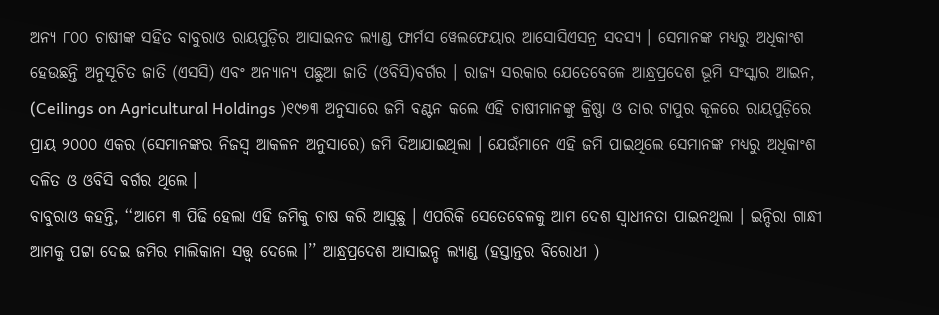ଅନ୍ୟ ୮୦୦ ଚାଷୀଙ୍କ ସହିତ ବାବୁରାଓ ରାୟପୁଡ଼ିର ଆସାଇନଡ ଲ୍ୟାଣ୍ଡ ଫାର୍ମସ ୱେଲଫେୟାର ଆସୋସିଏସନ୍ର ସଦସ୍ୟ । ସେମାନଙ୍କ ମଧ୍ୟରୁ ଅଧିକାଂଶ ହେଉଛନ୍ତି ଅନୁସୂଚିତ ଜାତି (ଏସସି) ଏବଂ ଅନ୍ୟାନ୍ୟ ପଛୁଆ ଜାତି (ଓବିସି)ବର୍ଗର । ରାଜ୍ୟ ସରକାର ଯେତେବେଳେ ଆନ୍ଧ୍ରପ୍ରଦେଶ ଭୂମି ସଂସ୍କାର ଆଇନ, (Ceilings on Agricultural Holdings )୧୯୭୩ ଅନୁସାରେ ଜମି ବଣ୍ଟନ କଲେ ଏହି ଚାଷୀମାନଙ୍କୁ କ୍ରିଷ୍ଣା ଓ ତାର ଟାପୁର କୂଳରେ ରାୟପୁଡ଼ିରେ ପ୍ରାୟ ୨୦୦୦ ଏକର (ସେମାନଙ୍କର ନିଜସ୍ୱ ଆକଳନ ଅନୁସାରେ) ଜମି ଦିଆଯାଇଥିଲା । ଯେଉଁମାନେ ଏହି ଜମି ପାଇଥିଲେ ସେମାନଙ୍କ ମଧ୍ୟରୁ ଅଧିକାଂଶ ଦଳିତ ଓ ଓବିସି ବର୍ଗର ଥିଲେ ।
ବାବୁରାଓ କହନ୍ତି, ‘‘ଆମେ ୩ ପିଢି ହେଲା ଏହି ଜମିକୁ ଚାଷ କରି ଆସୁଛୁ । ଏପରିକି ସେତେବେଳକୁ ଆମ ଦେଶ ସ୍ୱାଧୀନତା ପାଇନଥିଲା । ଇନ୍ଦିରା ଗାନ୍ଧୀ ଆମକୁ ପଟ୍ଟା ଦେଇ ଜମିର ମାଲିକାନା ସତ୍ତ୍ୱ ଦେଲେ ।’’ ଆନ୍ଧ୍ରପ୍ରଦେଶ ଆସାଇନ୍ଡ ଲ୍ୟାଣ୍ଡ (ହସ୍ତାନ୍ତର ବିରୋଧୀ )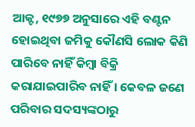ଆକ୍ଟ, ୧୯୭୭ ଅନୁସାରେ ଏହି ବଣ୍ଟନ ହୋଇଥିବା ଜମିକୁ କୌଣସି ଲୋକ କିଣି ପାରିବେ ନାହିଁ କିମ୍ବା ବିକ୍ରି କରାଯାଇପାରିବ ନାହିଁ । କେବଳ ଜଣେ ପରିବାର ସଦସ୍ୟଙ୍କଠାରୁ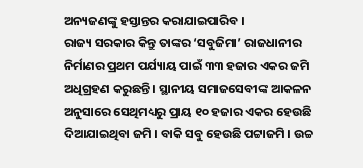ଅନ୍ୟଜଣଙ୍କୁ ହସ୍ତାନ୍ତର କରାଯାଇପାରିବ ।
ରାଜ୍ୟ ସରକାର କିନ୍ତୁ ତାଙ୍କର ‘ସବୁଜିମା’ ରାଜଧାନୀର ନିର୍ମାଣର ପ୍ରଥମ ପର୍ଯ୍ୟାୟ ପାଇଁ ୩୩ ହଜାର ଏକର ଜମି ଅଧିଗ୍ରହଣ କରୁଛନ୍ତି । ସ୍ଥାନୀୟ ସମାଜସେବୀଙ୍କ ଆକଳନ ଅନୁସାରେ ସେଥିମଧ୍ୟରୁ ପ୍ରାୟ ୧୦ ହଜାର ଏକର ହେଉଛି ଦିଆଯାଇଥିବା ଜମି । ବାକି ସବୁ ହେଉଛି ପଟ୍ଟାଜମି । ଉଚ୍ଚ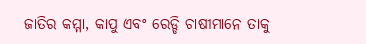ଜାତିର କମ୍ମା, କାପୁ ଏବଂ ରେଡ୍ଡି ଚାଷୀମାନେ ତାକୁ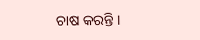ଚାଷ କରନ୍ତି ।